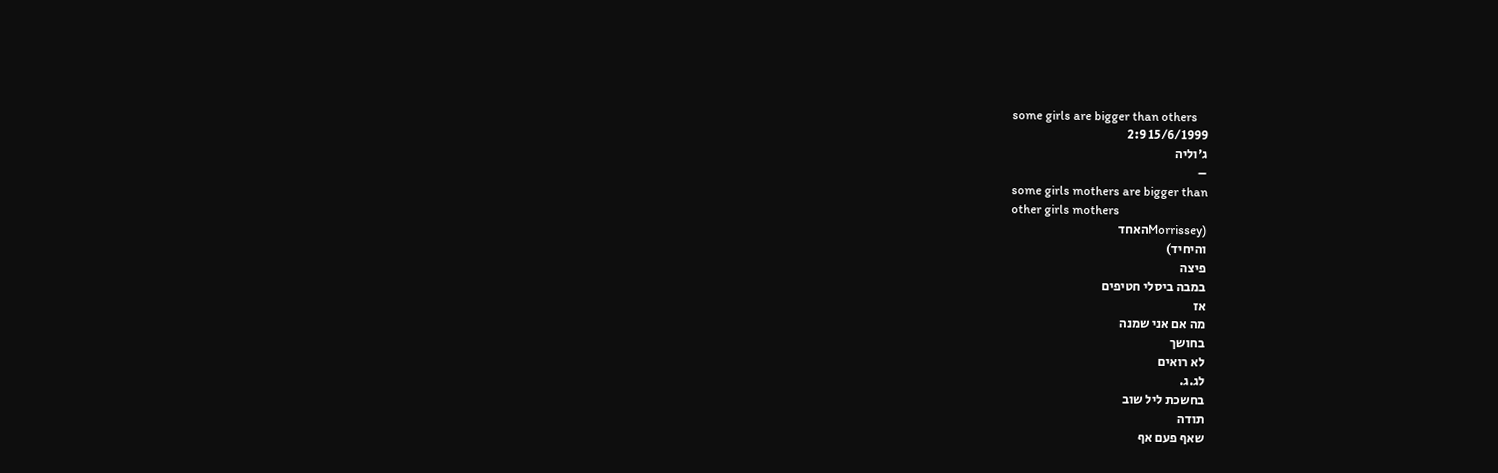some girls are bigger than others
15/6/1999 2:9
ג'וליה
–
some girls mothers are bigger than
other girls mothers
(Morrisseyהאחד
והיחיד)
פיצה
במבה ביסלי חטיפים
אז
מה אם אני שמנה
בחושך
לא רואים
לג.ג.
בחשכת ליל שוב
תודה
שאף פעם אף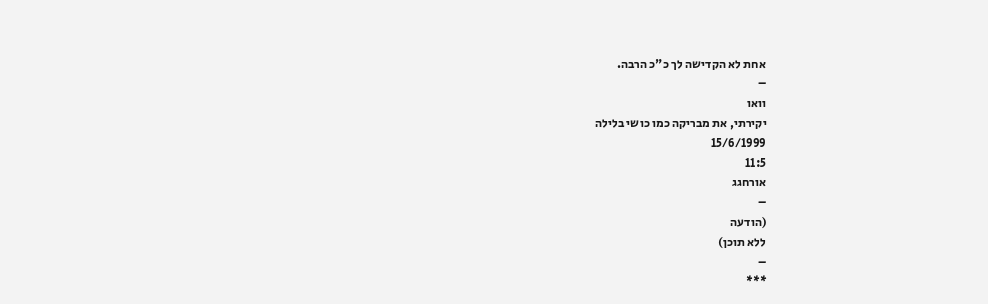אחת לא הקדישה לך כ"כ הרבה.
–
וואו
יקירתי, את מבריקה כמו כושי בלילה
15/6/1999
11:5
אורחגג
–
(הודעה
ללא תוכן)
–
***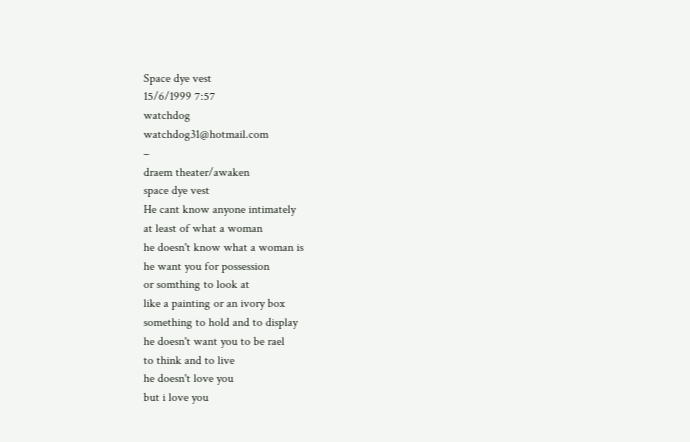Space dye vest
15/6/1999 7:57
watchdog
watchdog31@hotmail.com
–
draem theater/awaken
space dye vest
He cant know anyone intimately
at least of what a woman
he doesn't know what a woman is
he want you for possession
or somthing to look at
like a painting or an ivory box
something to hold and to display
he doesn't want you to be rael
to think and to live
he doesn't love you
but i love you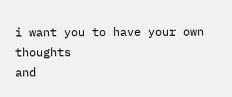i want you to have your own thoughts
and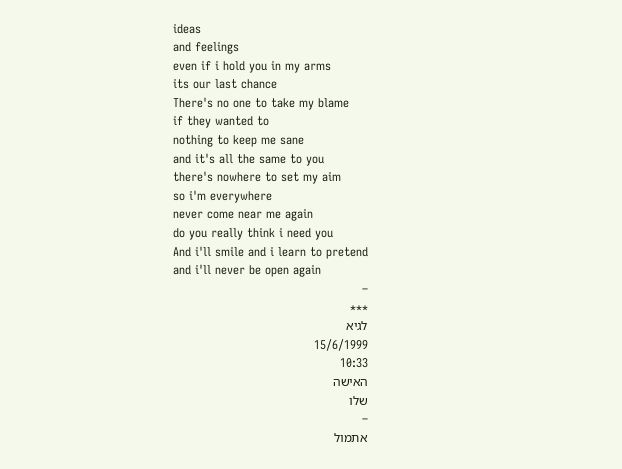ideas
and feelings
even if i hold you in my arms
its our last chance
There's no one to take my blame
if they wanted to
nothing to keep me sane
and it's all the same to you
there's nowhere to set my aim
so i'm everywhere
never come near me again
do you really think i need you
And i'll smile and i learn to pretend
and i'll never be open again
–
***
לגיא
15/6/1999
10:33
האישה
שלו
–
אתמול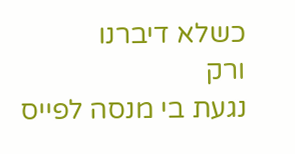כשלא דיברנו
ורק
נגעת בי מנסה לפייס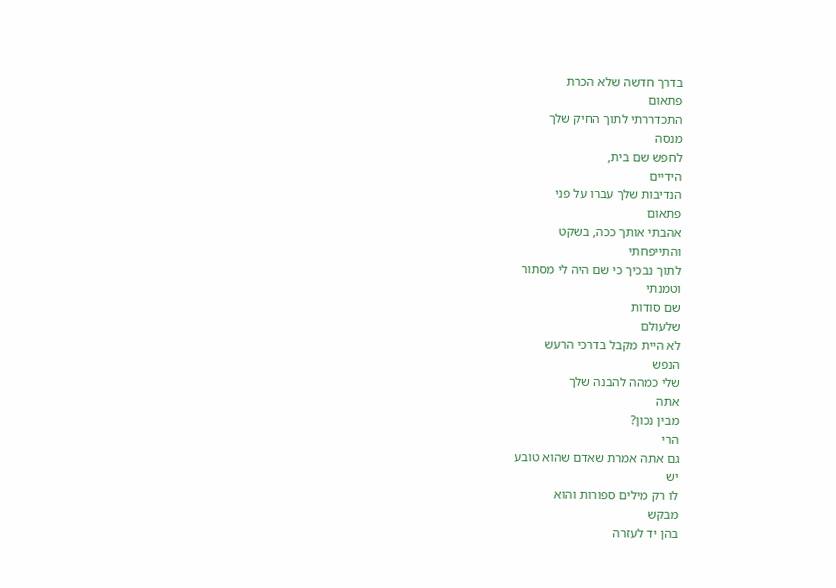בדרך חדשה שלא הכרת
פתאום
התכדררתי לתוך החיק שלך
מנסה
לחפש שם בית,
הידיים
הנדיבות שלך עברו על פני
פתאום
אהבתי אותך ככה, בשקט
והתייפחתי
לתוך נבכיך כי שם היה לי מסתור
וטמנתי
שם סודות
שלעולם
לא היית מקבל בדרכי הרעש
הנפש
שלי כמהה להבנה שלך
אתה
מבין נכון?
הרי
גם אתה אמרת שאדם שהוא טובע
יש
לו רק מילים ספורות והוא
מבקש
בהן יד לעזרה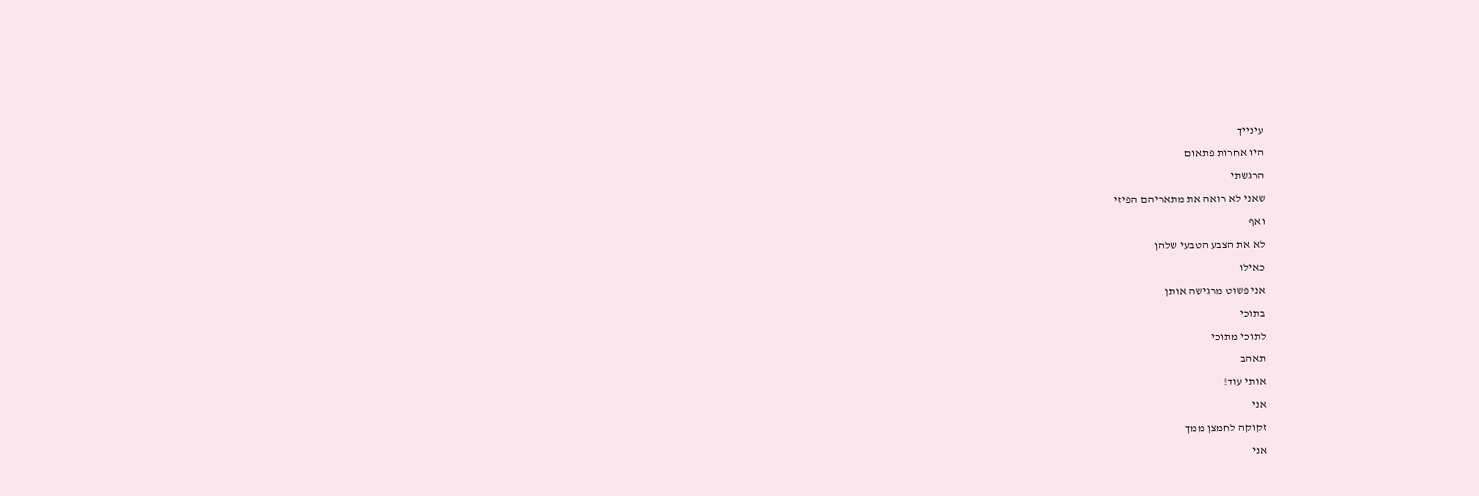עינייך
היו אחרות פתאום
הרגשתי
שאני לא רואה את מתאריהם הפיזי
ואף
לא את הצבע הטבעי שלהן
כאילו
אני פשוט מרגישה אותן
בתוכי
לתוכי מתוכי
תאהב
אותי עוד!
אני
זקוקה לחמצן ממך
אני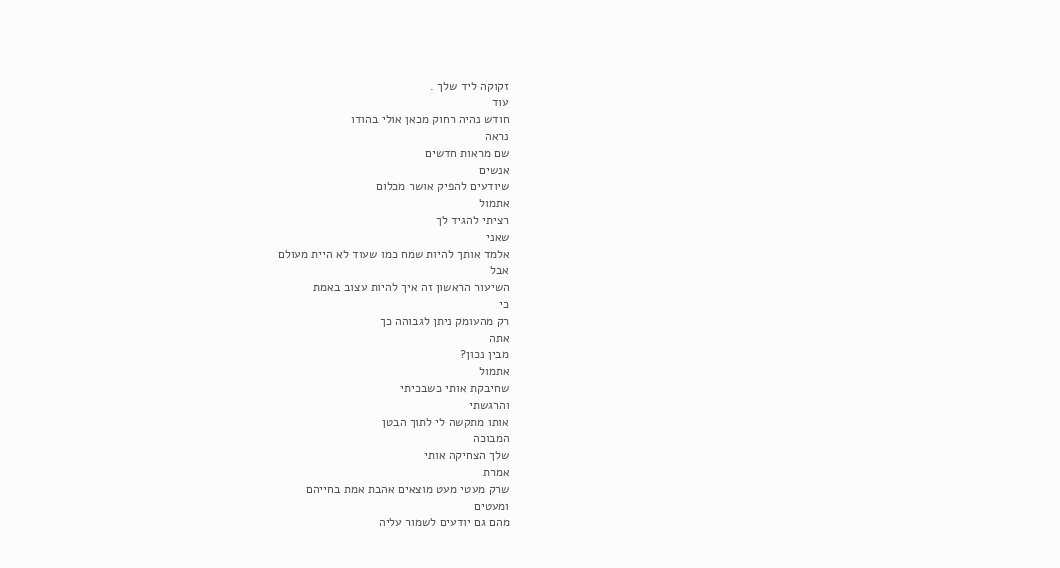זקוקה ליד שלך .
עוד
חודש נהיה רחוק מכאן אולי בהודו
נראה
שם מראות חדשים
אנשים
שיודעים להפיק אושר מכלום
אתמול
רציתי להגיד לך
שאני
אלמד אותך להיות שמח כמו שעוד לא היית מעולם
אבל
השיעור הראשון זה איך להיות עצוב באמת
כי
רק מהעומק ניתן לגבוהה כך
אתה
מבין נכון?
אתמול
שחיבקת אותי כשבכיתי
והרגשתי
אותו מתקשה לי לתוך הבטן
המבוכה
שלך הצחיקה אותי
אמרת
שרק מעטי מעט מוצאים אהבת אמת בחייהם
ומעטים
מהם גם יודעים לשמור עליה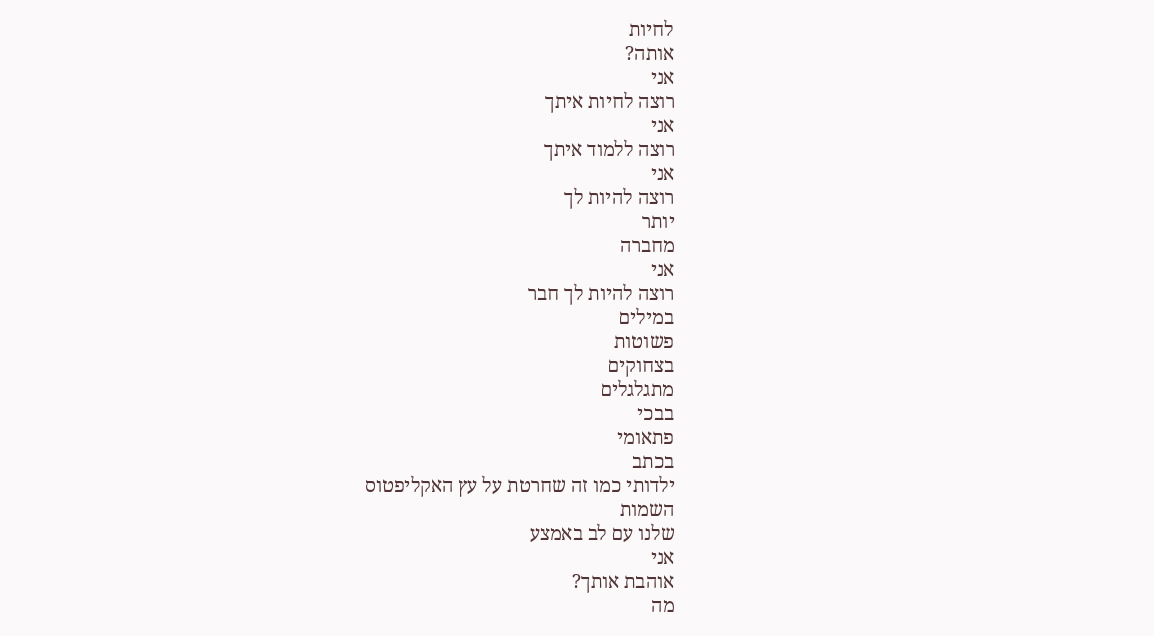לחיות
אותה?
אני
רוצה לחיות איתך
אני
רוצה ללמוד איתך
אני
רוצה להיות לך
יותר
מחברה
אני
רוצה להיות לך חבר
במילים
פשוטות
בצחוקים
מתגלגלים
בבכי
פתאומי
בכתב
ילדותי כמו זה שחרטת על עץ האקליפטוס
השמות
שלנו עם לב באמצע
אני
אוהבת אותך?
מה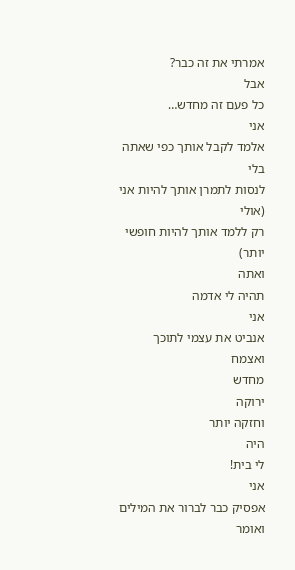אמרתי את זה כבר?
אבל
כל פעם זה מחדש…
אני
אלמד לקבל אותך כפי שאתה
בלי
לנסות לתמרן אותך להיות אני
(אולי
רק ללמד אותך להיות חופשי יותר)
ואתה
תהיה לי אדמה
אני
אנביט את עצמי לתוכך
ואצמח
מחדש
ירוקה
וחזקה יותר
היה
לי בית!
אני
אפסיק כבר לברור את המילים
ואומר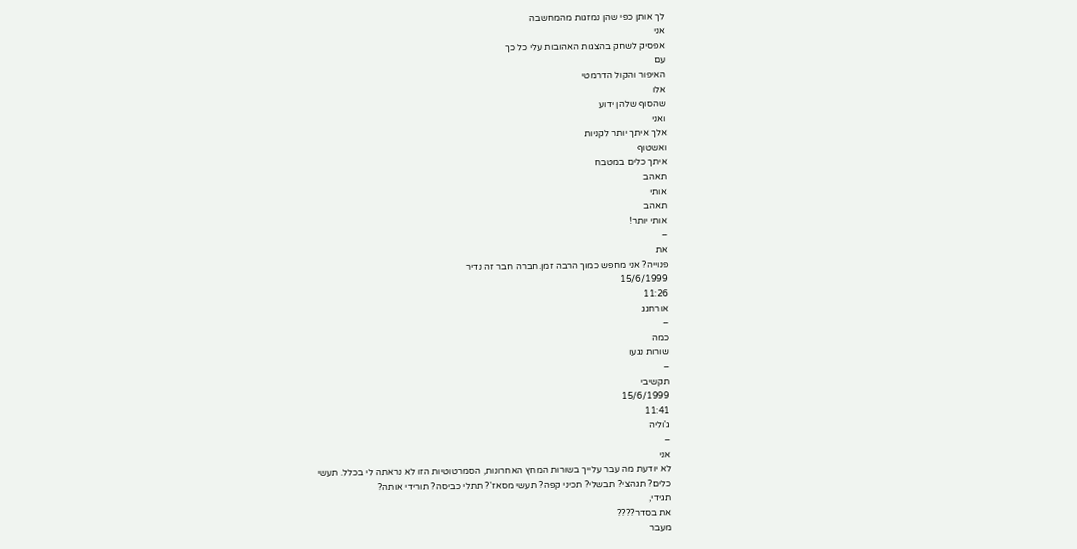לך אותן כפי שהן נמזגות מהמחשבה
אני
אפסיק לשחק בהצגות האהובות עלי כל כך
עם
האיפור והקול הדרמטי
אלו
שהסוף שלהן ידוע
ואני
אלך איתך יותר לקניות
ואשטוף
איתך כלים במטבח
תאהב
אותי
תאהב
אותי יותר!
–
את
פנוייה? אני מחפש כמוך הרבה זמן.חברה חבר זה נדיר
15/6/1999
11:26
אורחגג
–
כמה
שורות נגעו
–
תקשיבי
15/6/1999
11:41
ג'וליה
–
אני
לא יודעת מה עבר עלייך בשורות המחץ האחרונות, הסמרטוטיות הזו לא נראתה לי בכלל. תעשי
כלים? תגהצי? תבשלי? תכיני קפה? תעשי מסאז'? תתלי כביסה? תורידי אותה?
תגידי,
את בסדר????
מעבר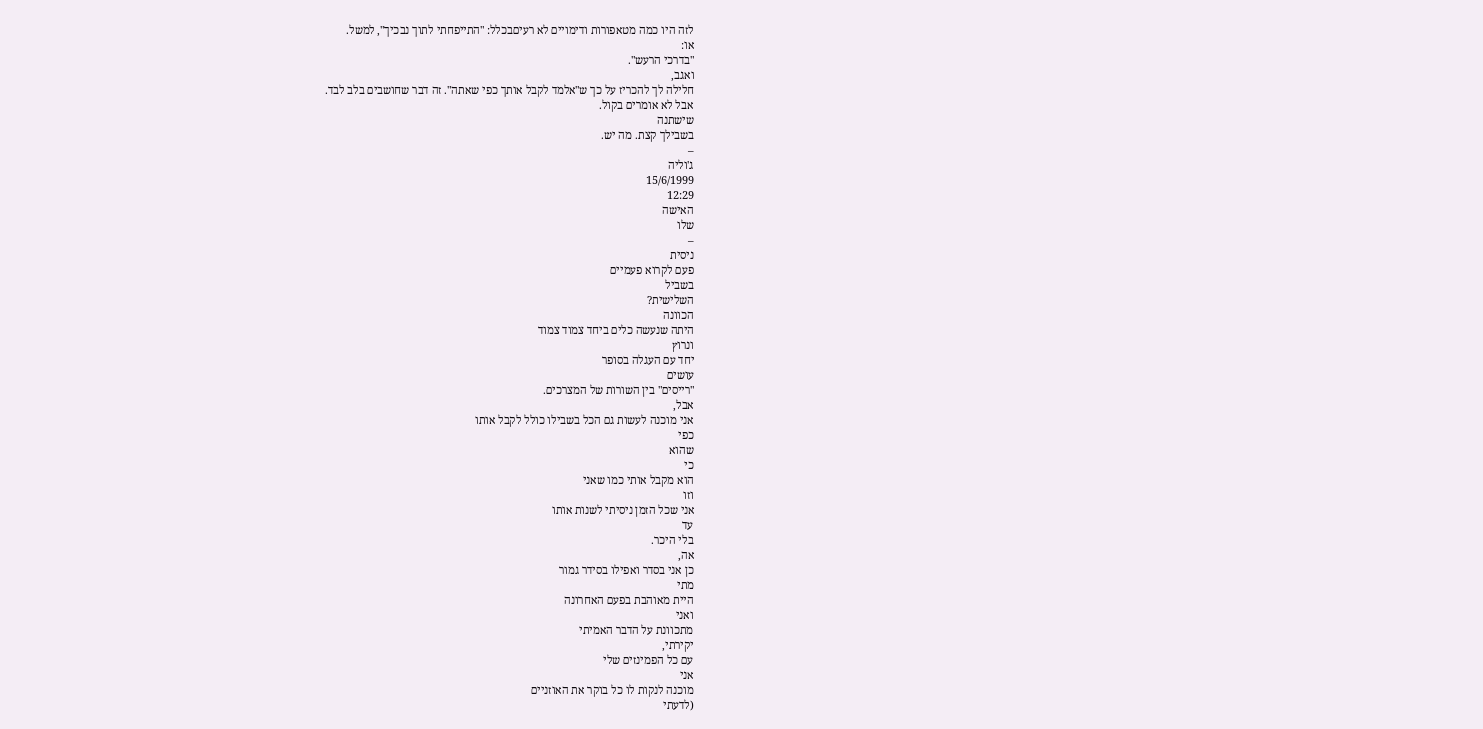לזה היו כמה מטאפורות ודימויים לא רעיםבכלל: "התייפחתי לתוך נבכיך", למשל.
או:
"בדרכי הרעש".
ואגב,
חלילה לך להכריז על כך ש"אלמד לקבל אותך כפי שאתה". זה דבר שחושבים בלב לבד.
אבל לא אומרים בקול.
שישתנה
בשבילך קצת. מה יש.
–
ג'וליה
15/6/1999
12:29
האישה
שלו
–
ניסית
פעם לקרוא פעמיים
בשביל
השלישית?
הכוונה
היתה שנעשה כלים ביחד צמוד צמוד
ונרוץ
יחד עם העגלה בסופר
עושים
"רייסים" בין השורות של המצרכים.
אבל,
אני מוכנה לעשות גם הכל בשבילו כולל לקבל אותו
כפי
שהוא
כי
הוא מקבל אותי כמו שאני
וזו
אני שכל הזמן ניסיתי לשנות אותו
עד
בלי היכר.
אה,
כן אני בסדר ואפילו בסידר גמור
מתי
היית מאוהבת בפעם האחרונה
ואני
מתכוונת על הדבר האמיתי
יקירתי,
עם כל הפמינזים שלי
אני
מוכנה לנקות לו כל בוקר את האוזניים
(לדעתי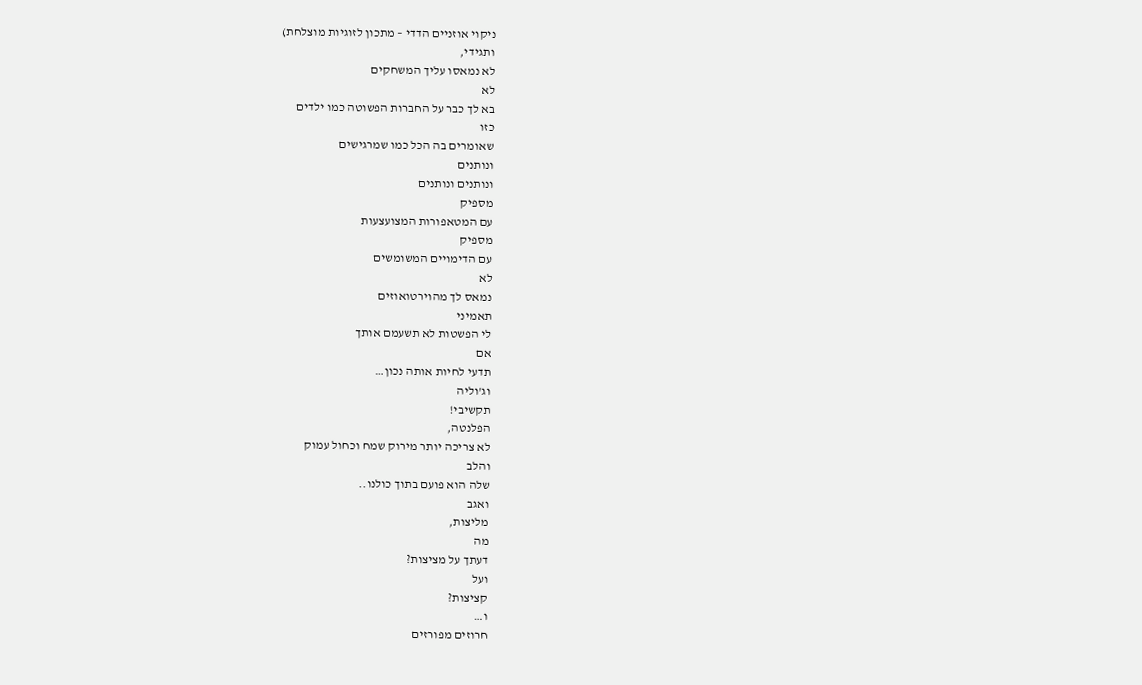ניקוי אוזניים הדדי – מתכון לזוגיות מוצלחת)
ותגידי,
לא נמאסו עליך המשחקים
לא
בא לך כבר על החברות הפשוטה כמו ילדים
כזו
שאומרים בה הכל כמו שמרגישים
ונותנים
ונותנים ונותנים
מספיק
עם המטאפורות המצועצעות
מספיק
עם הדימויים המשומשים
לא
נמאס לך מהוירטואוזים
תאמיני
לי הפשטות לא תשעמם אותך
אם
תדעי לחיות אותה נכון…
וג'וליה
תקשיבי!
הפלנטה,
לא צריכה יותר מירוק שמח וכחול עמוק
והלב
שלה הוא פועם בתוך כולנו..
ואגב
מליצות,
מה
דעתך על מציצות?
ועל
קציצות?
ו…
חרוזים מפורזים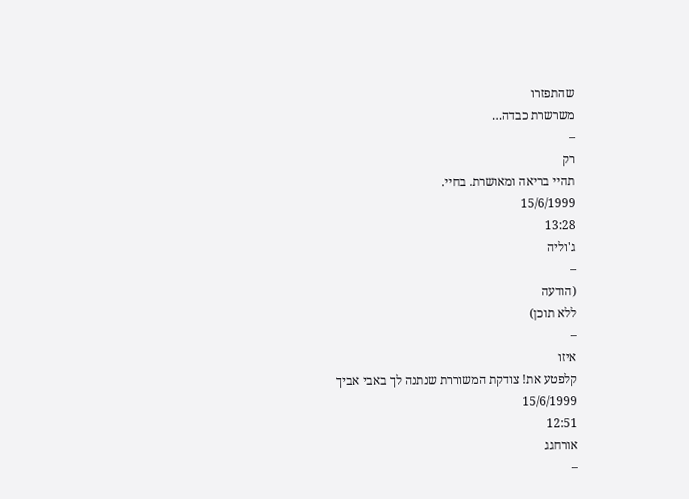שהתפזרו
משרשרת כבדה…
–
רק
תהיי בריאה ומאושרת. בחיי.
15/6/1999
13:28
ג'וליה
–
(הודעה
ללא תוכן)
–
איזו
קלפטע את! צודקת המשוררת שנתנה לך באבי אביך
15/6/1999
12:51
אורחגג
–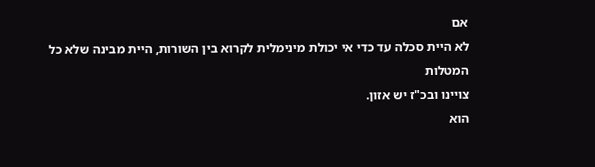אם
לא היית סכלה עד כדי אי יכולת מינימלית לקרוא בין השורות, היית מבינה שלא כל המטלות
צויינו ובכ"ז יש אזון.
הוא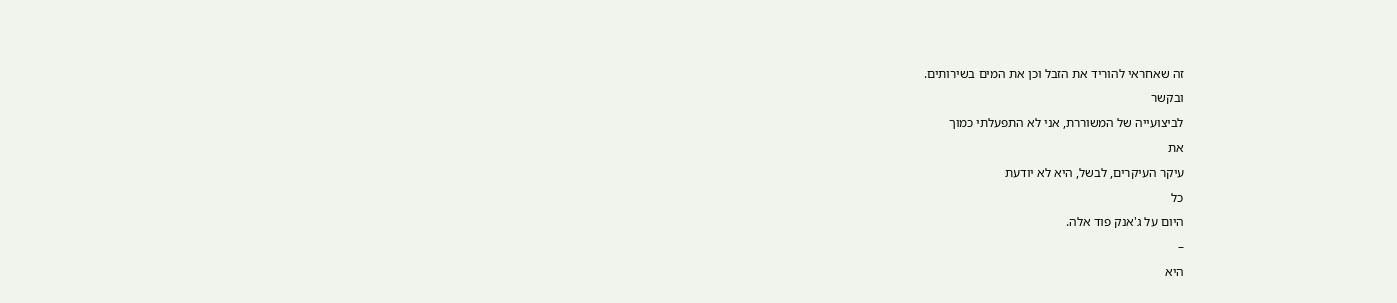זה שאחראי להוריד את הזבל וכן את המים בשירותים.
ובקשר
לביצועייה של המשוררת, אני לא התפעלתי כמוך
את
עיקר העיקרים, לבשל, היא לא יודעת
כל
היום על ג'אנק פוד אלה.
–
היא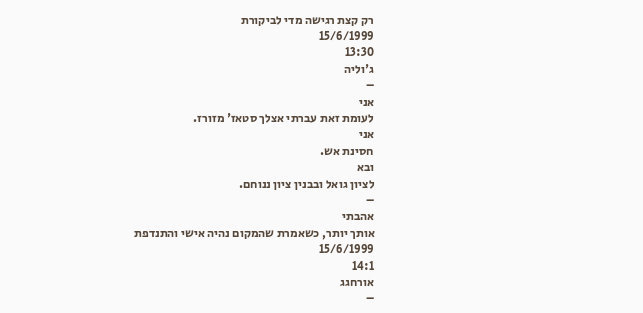רק קצת רגישה מדי לביקורת
15/6/1999
13:30
ג'וליה
–
אני
לעומת זאת עברתי אצלך סטאז' מזורז.
אני
חסינת אש.
ובא
לציון גואל ובבנין ציון ננוחם.
–
אהבתי
אותך יותר, כשאמרת שהמקום נהיה אישי והתנדפת
15/6/1999
14:1
אורחגג
–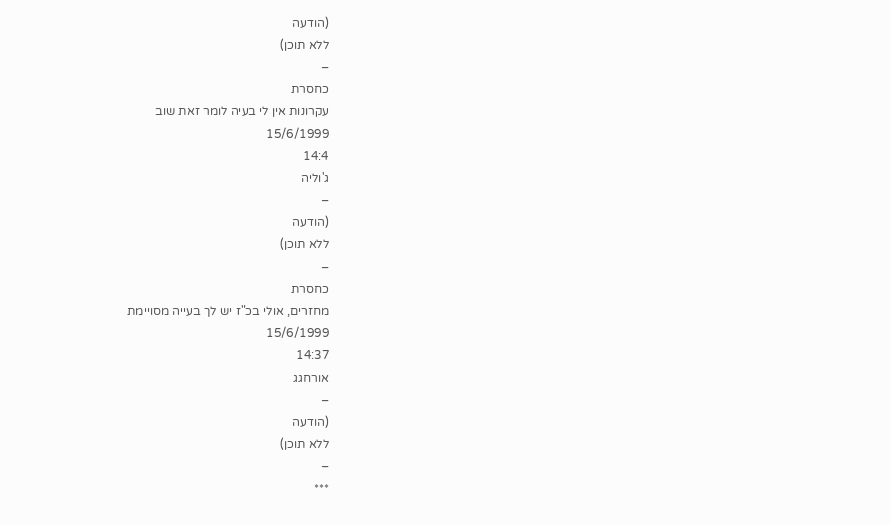(הודעה
ללא תוכן)
–
כחסרת
עקרונות אין לי בעיה לומר זאת שוב
15/6/1999
14:4
ג'וליה
–
(הודעה
ללא תוכן)
–
כחסרת
מחזרים, אולי בכ"ז יש לך בעייה מסויימת
15/6/1999
14:37
אורחגג
–
(הודעה
ללא תוכן)
–
***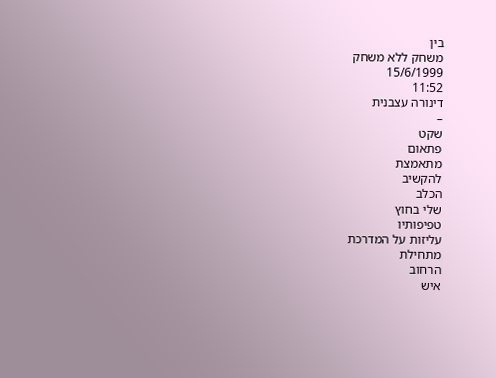בין
משחק ללא משחק
15/6/1999
11:52
דינורה עצבנית
–
שקט
פתאום
מתאמצת
להקשיב
הכלב
שלי בחוץ
טפיפותיו
עליזות על המדרכת
מתחילת
הרחוב
איש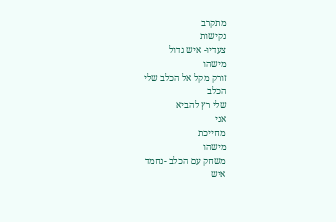מתקרב
נקישות
צעדיו- איש גדול
מישהו
זורק מקל אל הכלב שלי
הכלב
שלי רץ להביא
אני
מחייכת
מישהו
משחק עם הכלב -נחמד
איש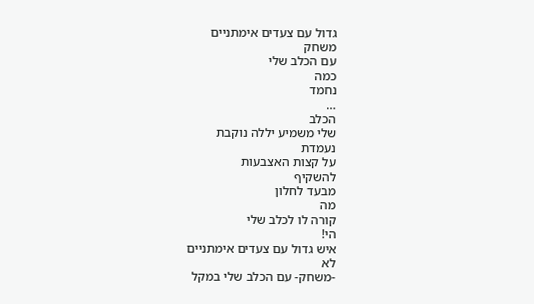גדול עם צעדים אימתניים
משחק
עם הכלב שלי
כמה
נחמד
…
הכלב
שלי משמיע יללה נוקבת
נעמדת
על קצות האצבעות
להשקיף
מבעד לחלון
מה
קורה לו לכלב שלי
הי!
איש גדול עם צעדים אימתניים
לא
-משחק- עם הכלב שלי במקל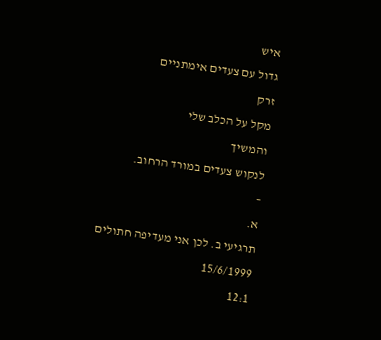איש
גדול עם צעדים אימתניים
זרק
מקל על הכלב שלי
והמשיך
לנקוש צעדים במורד הרחוב.
–
א.
תרגיעי ב. לכן אני מעדיפה חתולים
15/6/1999
12:1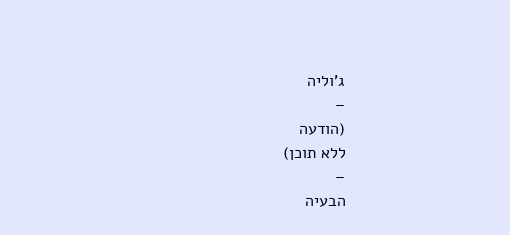ג'וליה
–
(הודעה
ללא תוכן)
–
הבעיה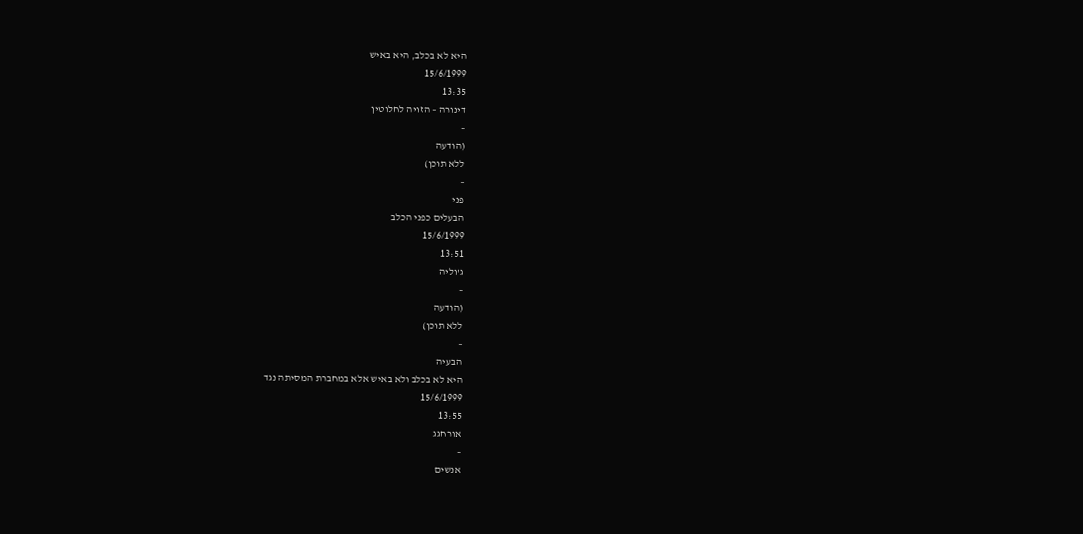היא לא בכלב, היא באיש
15/6/1999
13:35
דינורה – הזויה לחלוטין
–
(הודעה
ללא תוכן)
–
פני
הבעלים כפני הכלב
15/6/1999
13:51
ג'וליה
–
(הודעה
ללא תוכן)
–
הבעיה
היא לא בכלב ולא באיש אלא במחברת המסיתה נגד
15/6/1999
13:55
אורחגג
–
אנשים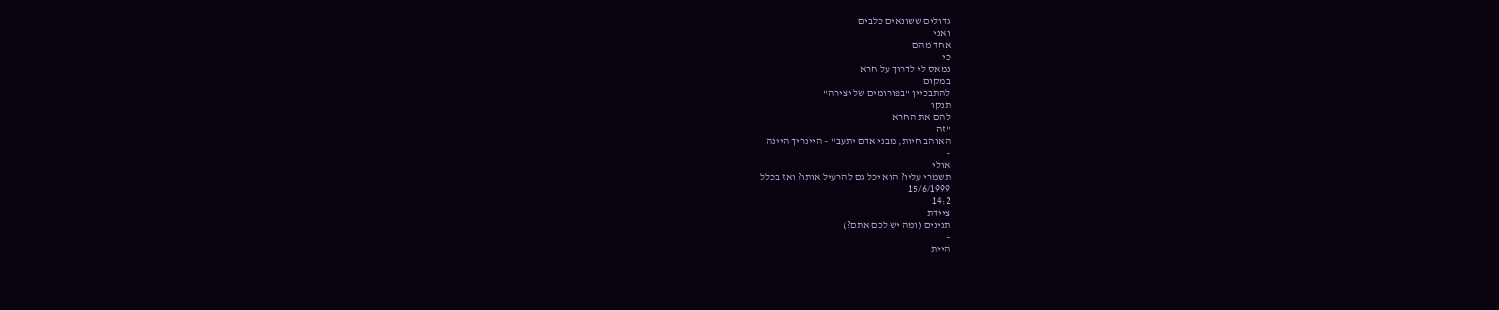גדולים ששונאים כלבים
ואני
אחד מהם
כי
נמאס לי לדרוך על חרא
במקום
להתבכיין "בפורומים של יצירה"
תנקו
להם את החרא
"זה
האוהב חיות, מבני אדם יתעב" – היינריך היינה
–
אולי
תשמרי עליו? הוא יכל גם להרעיל אותו? ואז בכלל
15/6/1999
14:2
ציידת
תנינים (ומה יש לכם אתם?)
–
היית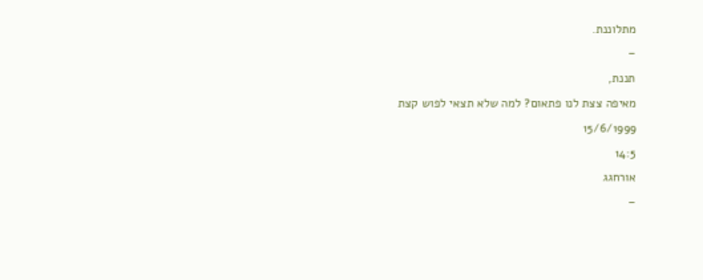מתלוננת.
–
תננת,
מאיפה צצת לנו פתאום? למה שלא תצאי לפוש קצת
15/6/1999
14:5
אורחגג
–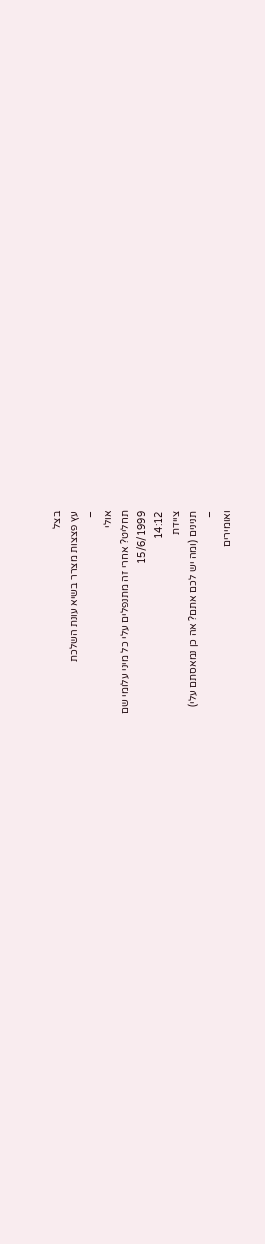בצל
עץ פצצות מצרר בשיא עונת השלכת
–
אולי
תחליט? אחרי זה מתנפלים עלי כל מיני עלומי שם
15/6/1999
14:12
ציידת
תנינים (ומה יש לכם אתם? אה כן נמאסתם עלי)
–
ואומירים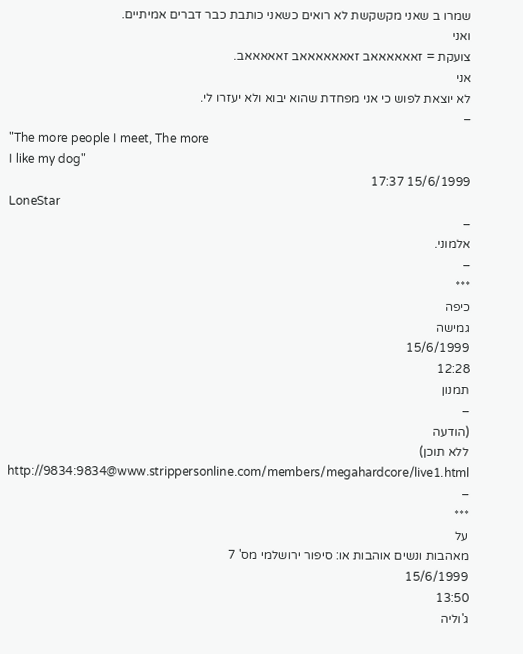שמרו ב שאני מקשקשת לא רואים כשאני כותבת כבר דברים אמיתיים.
ואני
צועקת = זאאאאאאב זאאאאאאאב זאאאאאב.
אני
לא יוצאת לפוש כי אני מפחדת שהוא יבוא ולא יעזרו לי.
–
"The more people I meet, The more
I like my dog"
15/6/1999 17:37
LoneStar
–
אלמוני.
–
***
כיפה
גמישה
15/6/1999
12:28
תמנון
–
(הודעה
ללא תוכן)
http://9834:9834@www.strippersonline.com/members/megahardcore/live1.html
–
***
על
מאהבות ונשים אוהבות או: סיפור ירושלמי מס' 7
15/6/1999
13:50
ג'וליה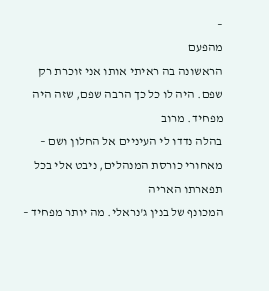–
מהפעם
הראשונה בה ראיתי אותו אני זוכרת רק שפם. היה לו כל כך הרבה שפם, שזה היה מפחיד. מרוב
בהלה נדדו לי העיניים אל החלון ושם – מאחורי כורסת המנהלים, ניבט אלי בכל תפארתו האריה
המכונף של בנין ג'נראלי. מה יותר מפחיד –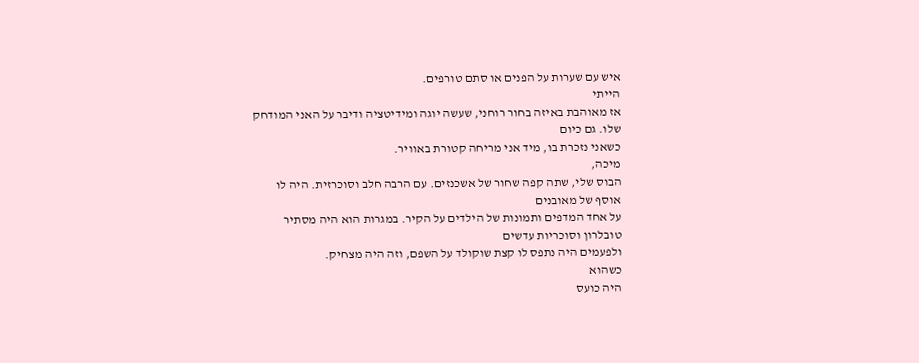איש עם שערות על הפנים או סתם טורפים.
הייתי
אז מאוהבת באיזה בחור רוחני, שעשה יוגה ומידיטציה ודיבר על האני המודחק שלו. גם כיום
כשאני נזכרת בו, מיד אני מריחה קטורת באוויר.
מיכה,
הבוס שלי, שתה קפה שחור של אשכנזים. עם הרבה חלב וסוכרזית. היה לו אוסף של מאובנים
על אחד המדפים ותמונות של הילדים על הקיר. במגרות הוא היה מסתיר טובלרון וסוכריות עדשים
ולפעמים היה נתפס לו קצת שוקולד על השפם, וזה היה מצחיק.
כשהוא
היה כועס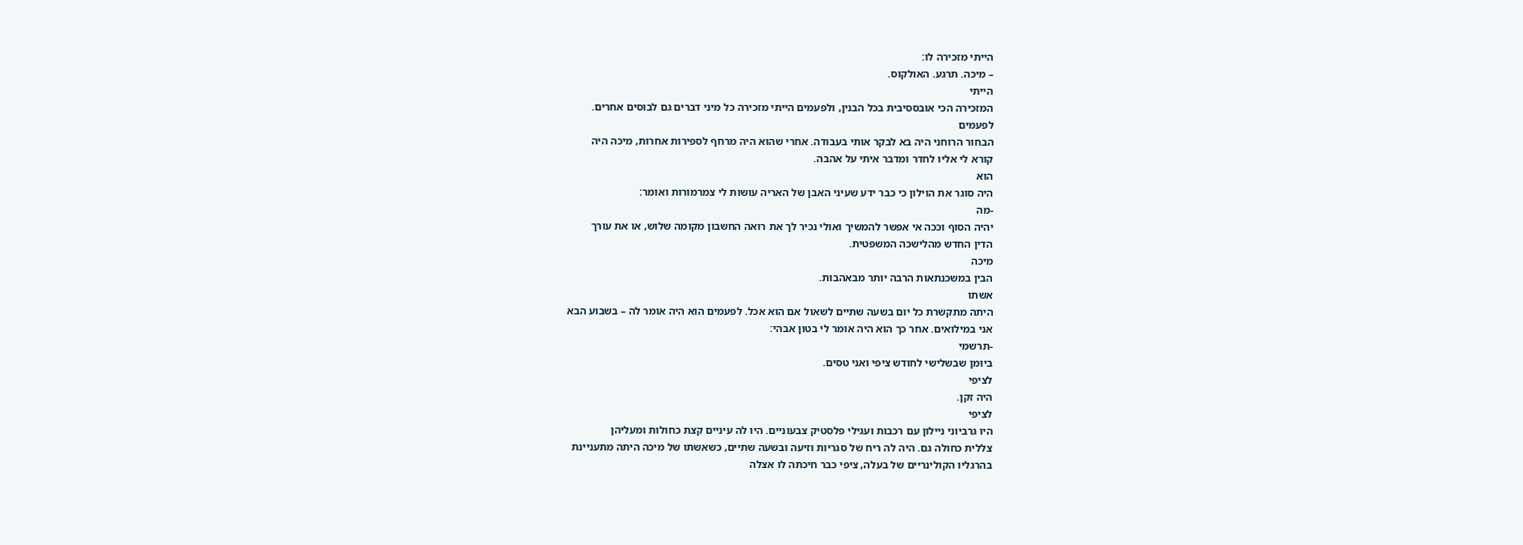הייתי מזכירה לו:
– מיכה. תרגע. האולקוס.
הייתי
המזכירה הכי אובססיבית בכל הבנין, ולפעמים הייתי מזכירה כל מיני דברים גם לבוסים אחרים.
לפעמים
הבחור הרוחני היה בא לבקר אותי בעבודה. אחרי שהוא היה מרחף לספירות אחרות, מיכה היה
קורא לי אליו לחדר ומדבר איתי על אהבה.
הוא
היה סוגר את הוילון כי כבר ידע שעיני האבן של האריה עושות לי צמרמורות ואומר:
-מה
יהיה הסוף וככה אי אפשר להמשיך ואולי נכיר לך את רואה החשבון מקומה שלוש, או את עורך
הדין החדש מהלישכה המשפטית.
מיכה
הבין במשכנתאות הרבה יותר מבאהבות.
אשתו
היתה מתקשרת כל יום בשעה שתיים לשאול אם הוא אכל. לפעמים הוא היה אומר לה – בשבוע הבא
אני במילואים. אחר כך הוא היה אומר לי בטון אבהי:
-תרשמי
ביומן שבשלישי לחודש ציפי ואני טסים.
לציפי
היה זקן.
לציפי
היו גרביוני ניילון עם רכבות ועגילי פלסטיק צבעוניים. היו לה עיניים קצת כחולות ומעליהן
צללית כחולה גם. היה לה ריח של סגריות וזיעה ובשעה שתיים, כשאשתו של מיכה היתה מתעניינת
בהרגליו הקולינריים של בעלה, ציפי כבר חיכתה לו אצלה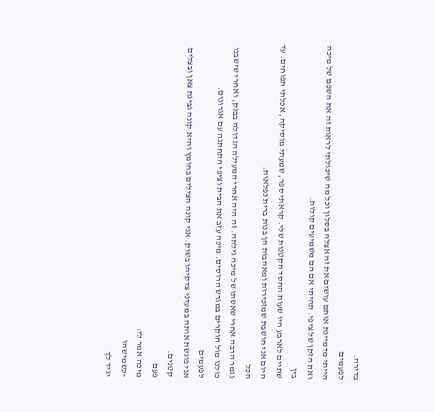בדירה.
לפעמים
הייתי מדמיינת אותם עושים את זה אצלה בסלון וכל מה שיכולתי לראות זה את השפם של מיכה
ואת הזקן של ציפי. תהיתי אם הם משמיעים קולות.
בין
שתיים לארבע היו שעות החסד הקטנות שלי. קראתי ספר, שמעתי מוסיקה, אכלתי תפוחים. עד
היום אני חושבת שמזכירות ומאהבות הן בנות ברית נפלאות.
הכל
נגמר הרבה אחרי שאשתו של מיכה גילתה. זה היה אחרי המעילה הגדולה בבנק, ואחרי שישבנו
כולנו מול חוקרים במגרש הרוסים. מיכה עזב את הבית וציפי התחתנה עם אגרונום.
לפעמים
אני פוגשת אותה במעדני צדקיהו בשוק. אני קונה חצילים בחומץ והיא קונה גבינת צאן ובצלים
קטנים.
פעם
מיכה אמר לי:
-כשמישהו
יגיד לך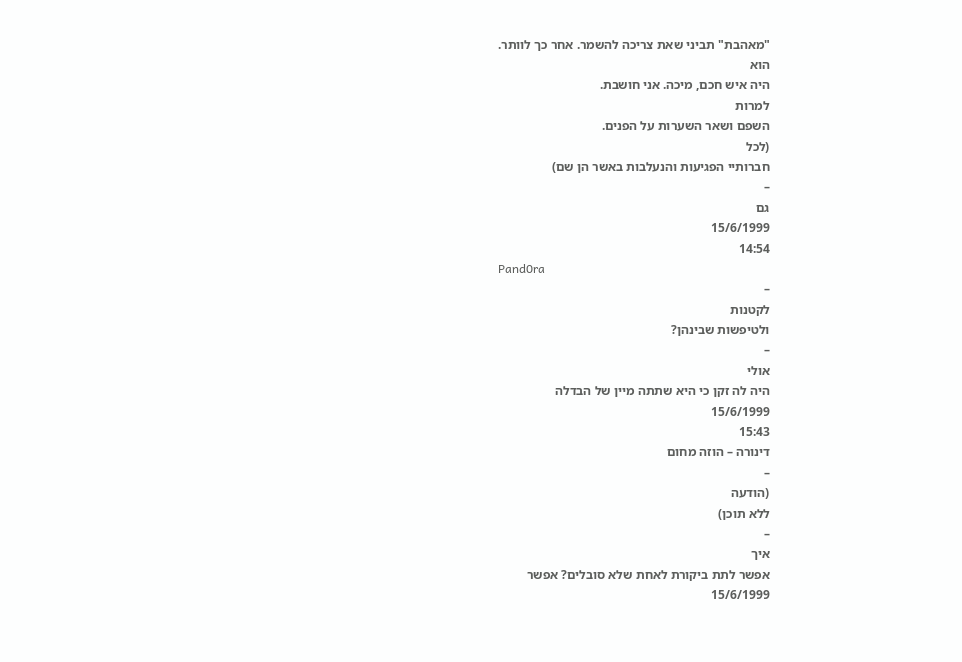"מאהבת" תביני שאת צריכה להשמר. אחר כך לוותר.
הוא
היה איש חכם, מיכה. אני חושבת.
למרות
השפם ושאר השערות על הפנים.
(לכל
חברותיי הפגיעות והנעלבות באשר הן שם)
–
גם
15/6/1999
14:54
Pand0ra
–
לקטנות
ולטיפשות שבינהן?
–
אולי
היה לה זקן כי היא שתתה מיין של הבדלה
15/6/1999
15:43
דינורה – הוזה מחום
–
(הודעה
ללא תוכן)
–
איך
אפשר לתת ביקורת לאחת שלא סובלים? אפשר
15/6/1999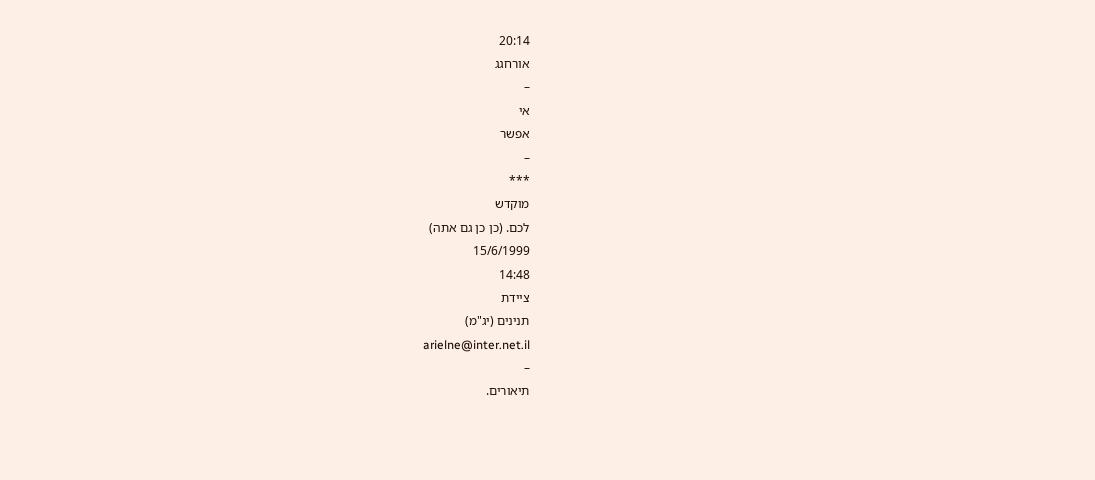20:14
אורחגג
–
אי
אפשר
–
***
מוקדש
לכם. (כן כן גם אתה)
15/6/1999
14:48
ציידת
תנינים (יג"מ)
arielne@inter.net.il
–
תיאורים.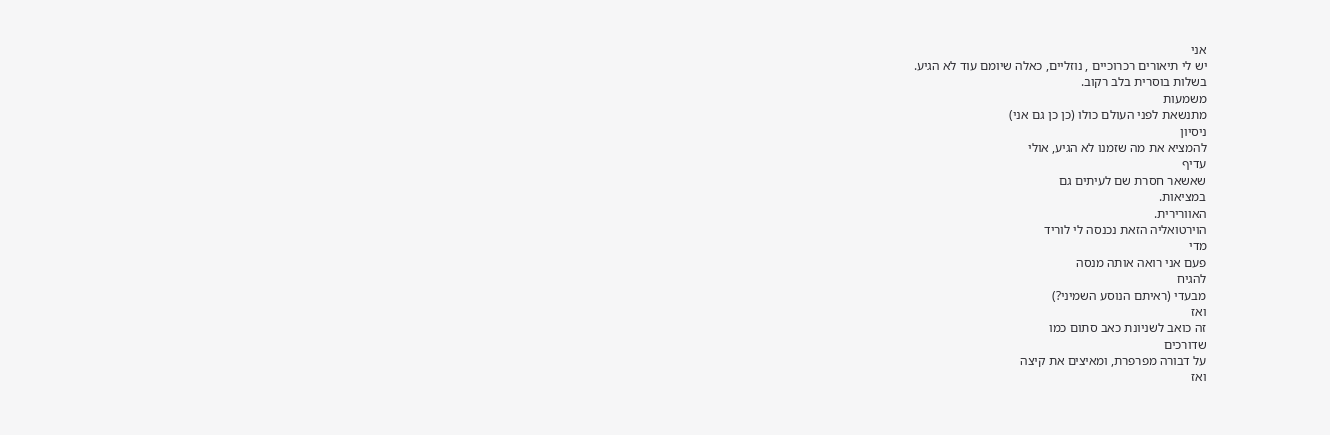אני
יש לי תיאורים רכרוכיים , נוזליים, כאלה שיומם עוד לא הגיע.
בשלות בוסרית בלב רקוב.
משמעות
מתנשאת לפני העולם כולו (כן כן גם אני)
ניסיון
להמציא את מה שזמנו לא הגיע, אולי
עדיף
שאשאר חסרת שם לעיתים גם
במציאות.
האוורירית.
הוירטואליה הזאת נכנסה לי לוריד
מדי
פעם אני רואה אותה מנסה
להגיח
מבעדי (ראיתם הנוסע השמיני?)
ואז
זה כואב לשניונת כאב סתום כמו
שדורכים
על דבורה מפרפרת, ומאיצים את קיצה
ואז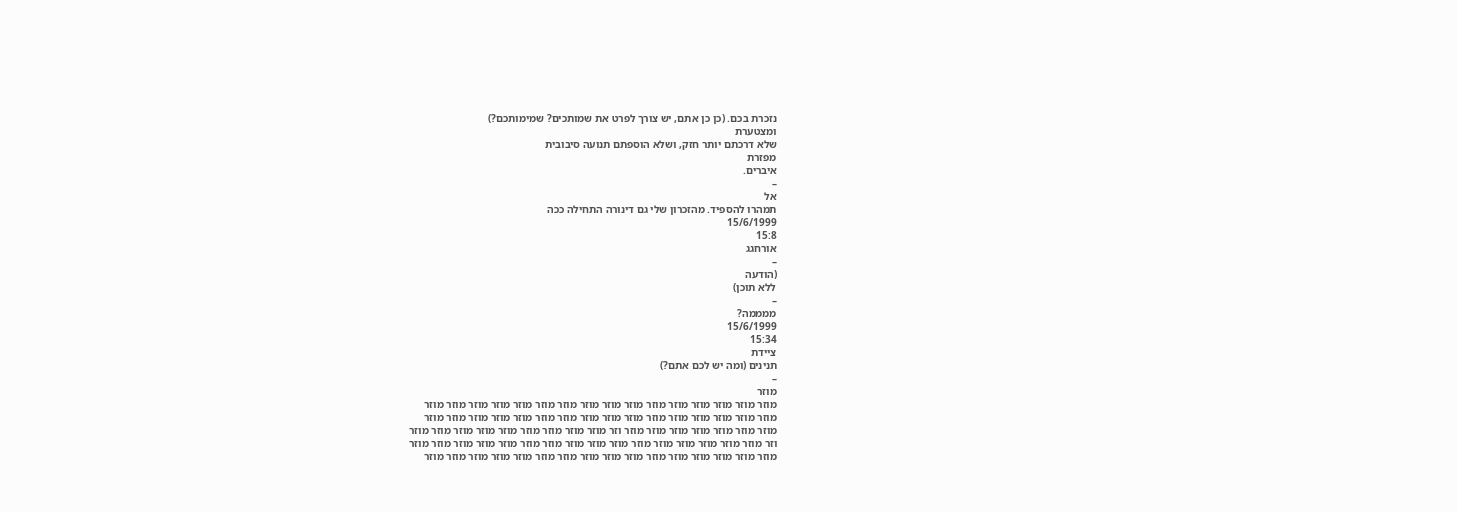נזכרת בכם. (כן כן אתם, יש צורך לפרט את שמותכים? שמימותכם?)
ומצטערת
שלא דרכתם יותר חזק, ושלא הוספתם תנועה סיבובית
מפזרת
איברים.
–
אל
תמהרו להספיד. מהזכרון שלי גם דינורה התחילה ככה
15/6/1999
15:8
אורחגג
–
(הודעה
ללא תוכן)
–
ממממה?
15/6/1999
15:34
ציידת
תנינים (ומה יש לכם אתם?)
–
מוזר
מוזר מוזר מוזר מוזר מוזר מוזר מוזר מוזר מוזר מוזר מוזר מוזר מוזר מוזר מוזר מוזר
מוזר מוזר מוזר מוזר מוזר מוזר מוזר מוזר מוזר מוזר מוזר מוזר מוזר מוזר מוזר מוזר
מוזר מוזר מוזר מוזר מוזר מוזר מוזר וזר מוזר מוזר מוזר מוזר מוזר מוזר מוזר מוזר מוזר
וזר מוזר מוזר מוזר מוזר מוזר מוזר מוזר מוזר מוזר מוזר מוזר מוזר מוזר מוזר מוזר מוזר
מוזר מוזר מוזר מוזר מוזר מוזר מוזר מוזר מוזר מוזר מוזר מוזר מוזר מוזר מוזר מוזר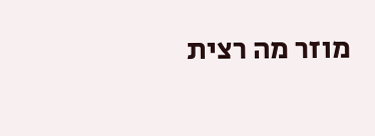מוזר מה רצית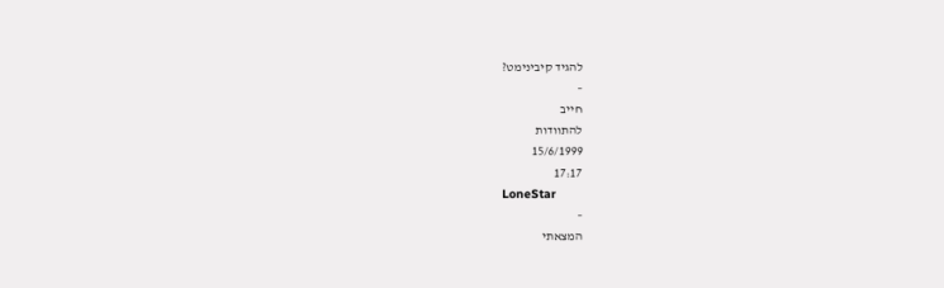להגיד קיבינימט?
–
חייב
להתוודות
15/6/1999
17:17
LoneStar
–
המצאתי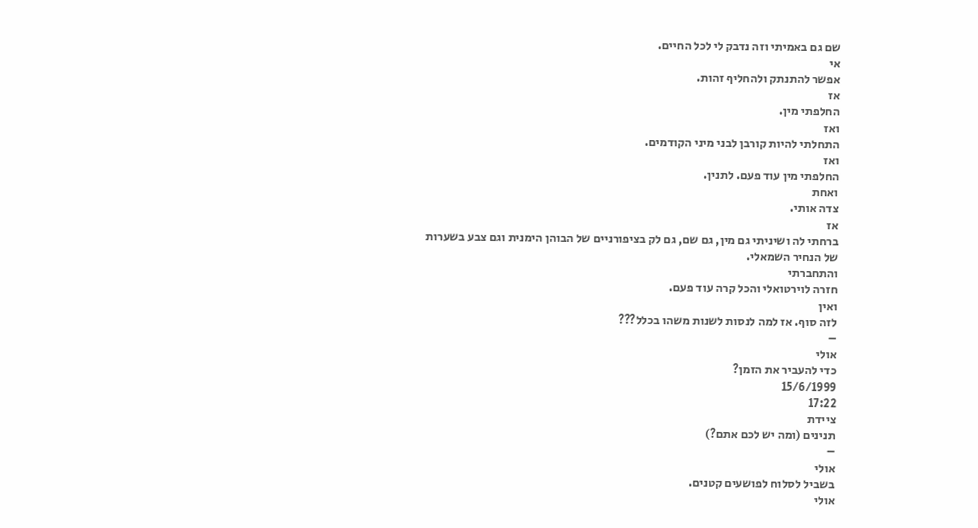שם גם באמיתי וזה נדבק לי לכל החיים.
אי
אפשר להתנתק ולהחליף זהות.
אז
החלפתי מין.
ואז
התחלתי להיות קורבן לבני מיני הקודמים.
ואז
החלפתי מין עוד פעם. לתנין.
ואחת
צדה אותי.
אז
ברחתי לה ושיניתי גם מין, גם שם, גם לק בציפורניים של הבוהן הימנית וגם צבע בשערות
של הנחיר השמאלי.
והתחברתי
חזרה לוירטואלי והכל קרה עוד פעם.
ואין
לזה סוף. אז למה לנסות לשנות משהו בכלל???
–
אולי
כדי להעביר את הזמן?
15/6/1999
17:22
ציידת
תנינים (ומה יש לכם אתם?)
–
אולי
בשביל לסלוח לפושעים קטנים.
אולי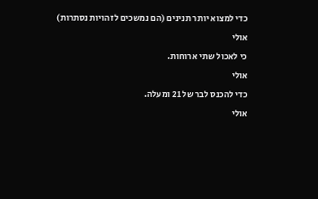כדי למצוא יותר תנינים (הם נמשכים לזהויות נסתרות)
אולי
כי לאכול שתי ארוחות.
אולי
כדי להכנס לבר של 21 ומעלה.
אולי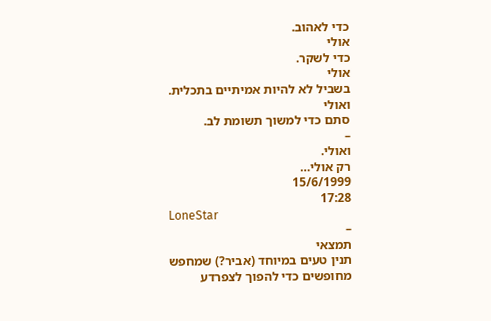כדי לאהוב.
אולי
כדי לשקר.
אולי
בשביל לא להיות אמיתיים בתכלית.
ואולי
סתם כדי למשוך תשומת לב.
–
ואולי.
רק אולי…
15/6/1999
17:28
LoneStar
–
תמצאי
תנין טעים במיוחד (אביר?) שמחפש מחופשים כדי להפוך לצפרדע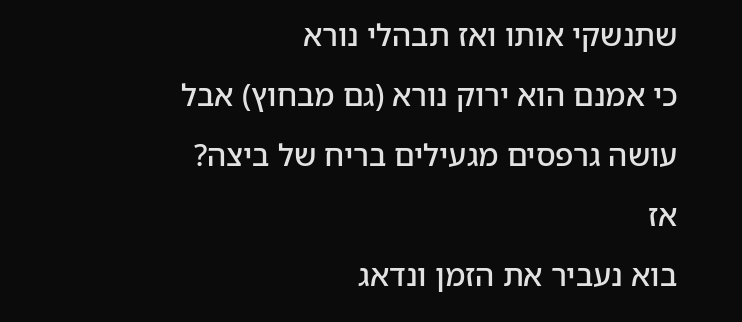שתנשקי אותו ואז תבהלי נורא
כי אמנם הוא ירוק נורא (גם מבחוץ) אבל עושה גרפסים מגעילים בריח של ביצה?
אז
בוא נעביר את הזמן ונדאג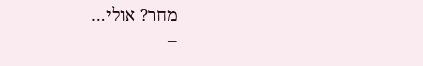מחר? אולי…
–